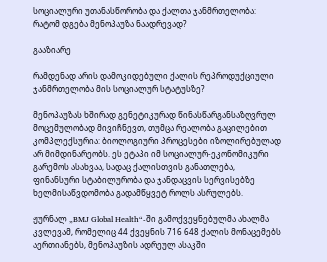სოციალური უთანასწორობა და ქალთა ჯანმრთელობა: რატომ დგება მენოპაუზა ნაადრევად?

გააზიარე

რამდენად არის დამოკიდებული ქალის რეპროდუქციული ჯანმრთელობა მის სოციალურ სტატუსზე?

მენოპაუზას ხშირად გენეტიკურად წინასწარგანსაზღვრულ მოცემულობად მივიჩნევთ, თუმცა რეალობა გაცილებით კომპლექსურია: ბიოლოგიური პროცესები იზოლირებულად არ მიმდინარეობს. ეს ეტაპი იმ სოციალურ-ეკონომიკური გარემოს ასახვაა, სადაც ქალისთვის განათლება, ფინანსური სტაბილურობა და ჯანდაცვის სერვისებზე ხელმისაწვდომობა გადამწყვეტ როლს ასრულებს.

ჟურნალ „BMJ Global Health“-ში გამოქვეყნებულმა ახალმა კვლევამ, რომელიც 44 ქვეყნის 716 648 ქალის მონაცემებს აერთიანებს, მენოპაუზის ადრეულ ასაკში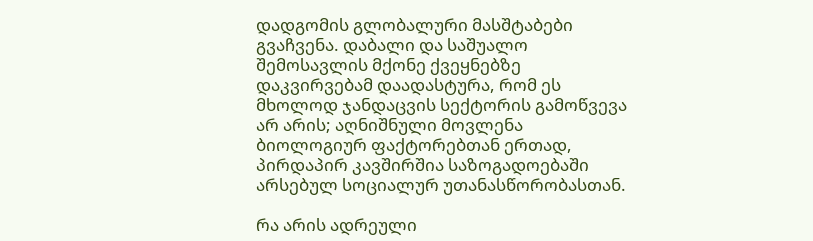დადგომის გლობალური მასშტაბები გვაჩვენა. დაბალი და საშუალო შემოსავლის მქონე ქვეყნებზე დაკვირვებამ დაადასტურა, რომ ეს მხოლოდ ჯანდაცვის სექტორის გამოწვევა არ არის; აღნიშნული მოვლენა ბიოლოგიურ ფაქტორებთან ერთად, პირდაპირ კავშირშია საზოგადოებაში არსებულ სოციალურ უთანასწორობასთან.

რა არის ადრეული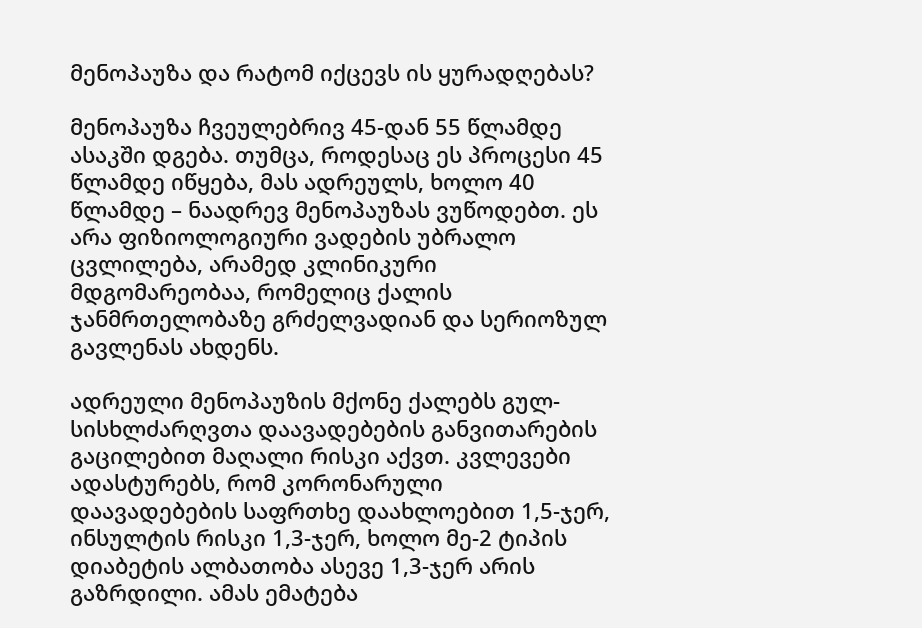მენოპაუზა და რატომ იქცევს ის ყურადღებას?

მენოპაუზა ჩვეულებრივ 45-დან 55 წლამდე ასაკში დგება. თუმცა, როდესაც ეს პროცესი 45 წლამდე იწყება, მას ადრეულს, ხოლო 40 წლამდე – ნაადრევ მენოპაუზას ვუწოდებთ. ეს არა ფიზიოლოგიური ვადების უბრალო ცვლილება, არამედ კლინიკური მდგომარეობაა, რომელიც ქალის ჯანმრთელობაზე გრძელვადიან და სერიოზულ გავლენას ახდენს.

ადრეული მენოპაუზის მქონე ქალებს გულ-სისხლძარღვთა დაავადებების განვითარების გაცილებით მაღალი რისკი აქვთ. კვლევები ადასტურებს, რომ კორონარული დაავადებების საფრთხე დაახლოებით 1,5-ჯერ, ინსულტის რისკი 1,3-ჯერ, ხოლო მე-2 ტიპის დიაბეტის ალბათობა ასევე 1,3-ჯერ არის გაზრდილი. ამას ემატება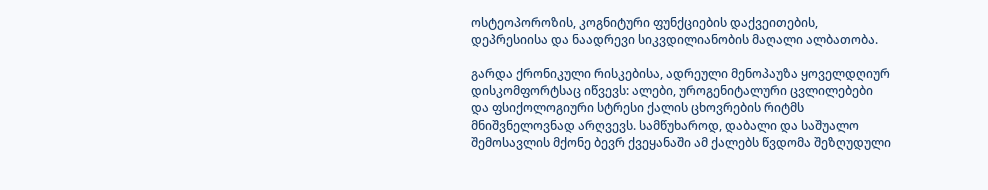ოსტეოპოროზის, კოგნიტური ფუნქციების დაქვეითების, დეპრესიისა და ნაადრევი სიკვდილიანობის მაღალი ალბათობა.

გარდა ქრონიკული რისკებისა, ადრეული მენოპაუზა ყოველდღიურ დისკომფორტსაც იწვევს: ალები, უროგენიტალური ცვლილებები და ფსიქოლოგიური სტრესი ქალის ცხოვრების რიტმს მნიშვნელოვნად არღვევს. სამწუხაროდ, დაბალი და საშუალო შემოსავლის მქონე ბევრ ქვეყანაში ამ ქალებს წვდომა შეზღუდული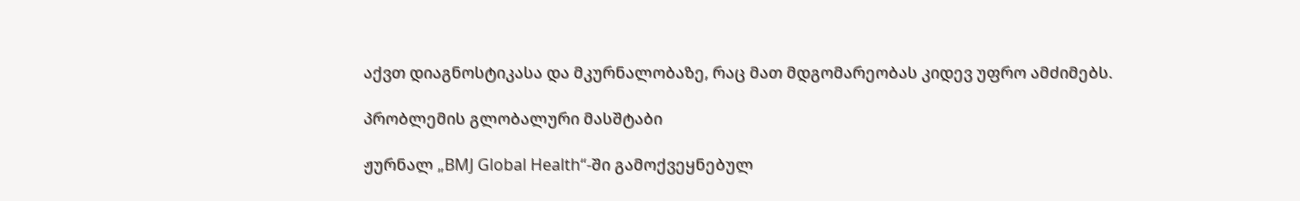აქვთ დიაგნოსტიკასა და მკურნალობაზე, რაც მათ მდგომარეობას კიდევ უფრო ამძიმებს.

პრობლემის გლობალური მასშტაბი

ჟურნალ „BMJ Global Health“-ში გამოქვეყნებულ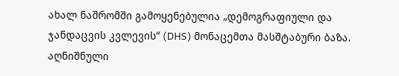ახალ ნაშრომში გამოყენებულია „დემოგრაფიული და ჯანდაცვის კვლევის“ (DHS) მონაცემთა მასშტაბური ბაზა. აღნიშნული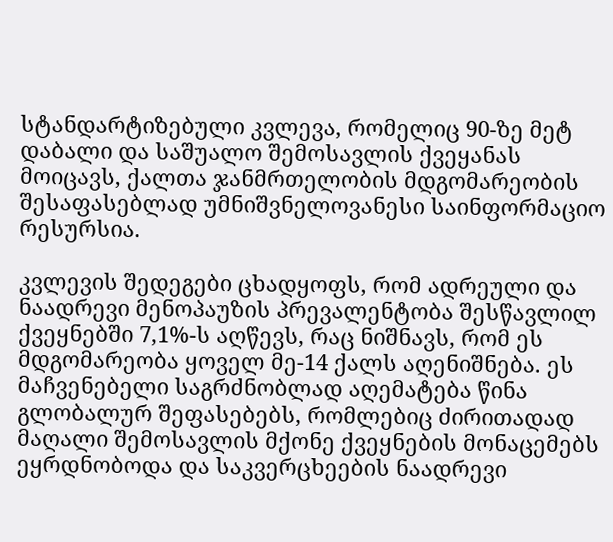სტანდარტიზებული კვლევა, რომელიც 90-ზე მეტ დაბალი და საშუალო შემოსავლის ქვეყანას მოიცავს, ქალთა ჯანმრთელობის მდგომარეობის შესაფასებლად უმნიშვნელოვანესი საინფორმაციო რესურსია.

კვლევის შედეგები ცხადყოფს, რომ ადრეული და ნაადრევი მენოპაუზის პრევალენტობა შესწავლილ ქვეყნებში 7,1%-ს აღწევს, რაც ნიშნავს, რომ ეს მდგომარეობა ყოველ მე-14 ქალს აღენიშნება. ეს მაჩვენებელი საგრძნობლად აღემატება წინა გლობალურ შეფასებებს, რომლებიც ძირითადად მაღალი შემოსავლის მქონე ქვეყნების მონაცემებს ეყრდნობოდა და საკვერცხეების ნაადრევი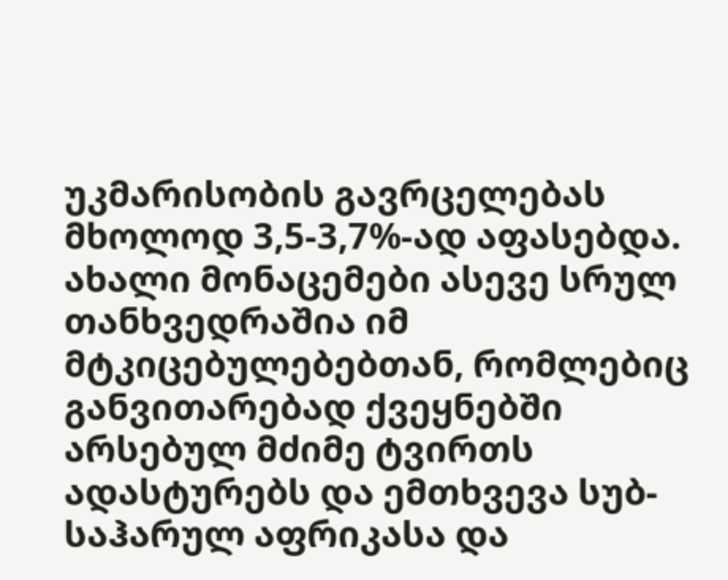უკმარისობის გავრცელებას მხოლოდ 3,5-3,7%-ად აფასებდა. ახალი მონაცემები ასევე სრულ თანხვედრაშია იმ მტკიცებულებებთან, რომლებიც განვითარებად ქვეყნებში არსებულ მძიმე ტვირთს ადასტურებს და ემთხვევა სუბ-საჰარულ აფრიკასა და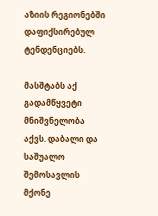აზიის რეგიონებში დაფიქსირებულ ტენდენციებს.

მასშტაბს აქ გადამწყვეტი მნიშვნელობა აქვს. დაბალი და საშუალო შემოსავლის მქონე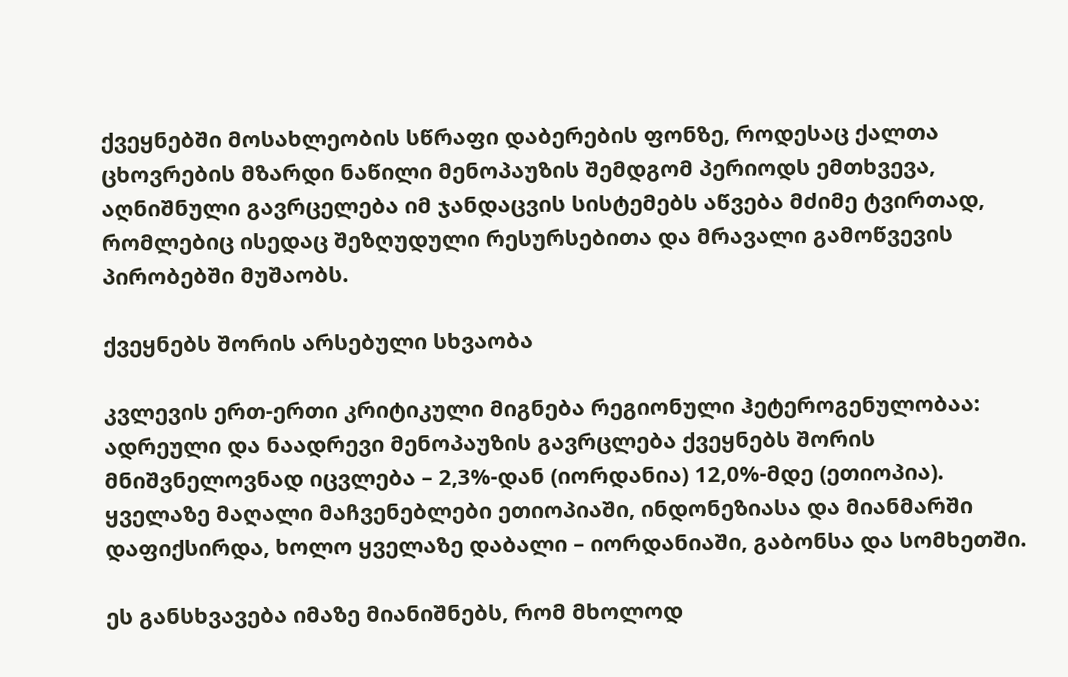ქვეყნებში მოსახლეობის სწრაფი დაბერების ფონზე, როდესაც ქალთა ცხოვრების მზარდი ნაწილი მენოპაუზის შემდგომ პერიოდს ემთხვევა, აღნიშნული გავრცელება იმ ჯანდაცვის სისტემებს აწვება მძიმე ტვირთად, რომლებიც ისედაც შეზღუდული რესურსებითა და მრავალი გამოწვევის პირობებში მუშაობს.

ქვეყნებს შორის არსებული სხვაობა

კვლევის ერთ-ერთი კრიტიკული მიგნება რეგიონული ჰეტეროგენულობაა: ადრეული და ნაადრევი მენოპაუზის გავრცლება ქვეყნებს შორის მნიშვნელოვნად იცვლება – 2,3%-დან (იორდანია) 12,0%-მდე (ეთიოპია). ყველაზე მაღალი მაჩვენებლები ეთიოპიაში, ინდონეზიასა და მიანმარში დაფიქსირდა, ხოლო ყველაზე დაბალი – იორდანიაში, გაბონსა და სომხეთში.

ეს განსხვავება იმაზე მიანიშნებს, რომ მხოლოდ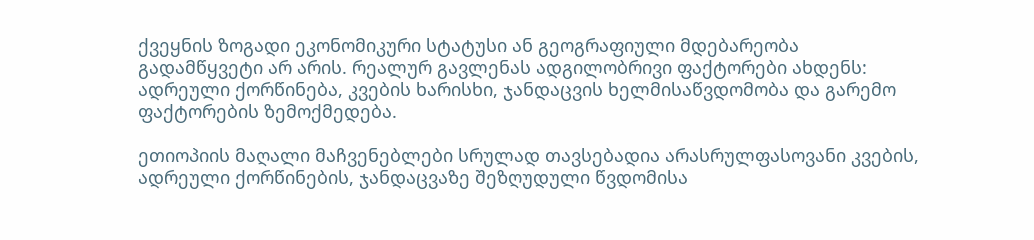ქვეყნის ზოგადი ეკონომიკური სტატუსი ან გეოგრაფიული მდებარეობა გადამწყვეტი არ არის. რეალურ გავლენას ადგილობრივი ფაქტორები ახდენს: ადრეული ქორწინება, კვების ხარისხი, ჯანდაცვის ხელმისაწვდომობა და გარემო ფაქტორების ზემოქმედება.

ეთიოპიის მაღალი მაჩვენებლები სრულად თავსებადია არასრულფასოვანი კვების, ადრეული ქორწინების, ჯანდაცვაზე შეზღუდული წვდომისა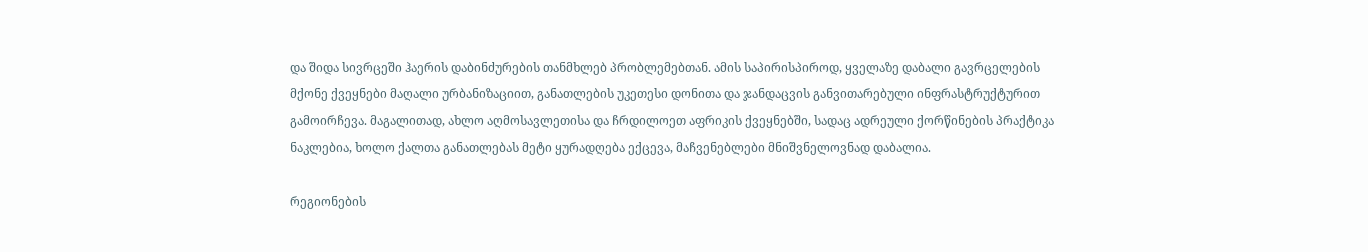და შიდა სივრცეში ჰაერის დაბინძურების თანმხლებ პრობლემებთან. ამის საპირისპიროდ, ყველაზე დაბალი გავრცელების მქონე ქვეყნები მაღალი ურბანიზაციით, განათლების უკეთესი დონითა და ჯანდაცვის განვითარებული ინფრასტრუქტურით გამოირჩევა. მაგალითად, ახლო აღმოსავლეთისა და ჩრდილოეთ აფრიკის ქვეყნებში, სადაც ადრეული ქორწინების პრაქტიკა ნაკლებია, ხოლო ქალთა განათლებას მეტი ყურადღება ექცევა, მაჩვენებლები მნიშვნელოვნად დაბალია.

რეგიონების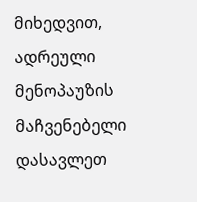მიხედვით, ადრეული მენოპაუზის მაჩვენებელი დასავლეთ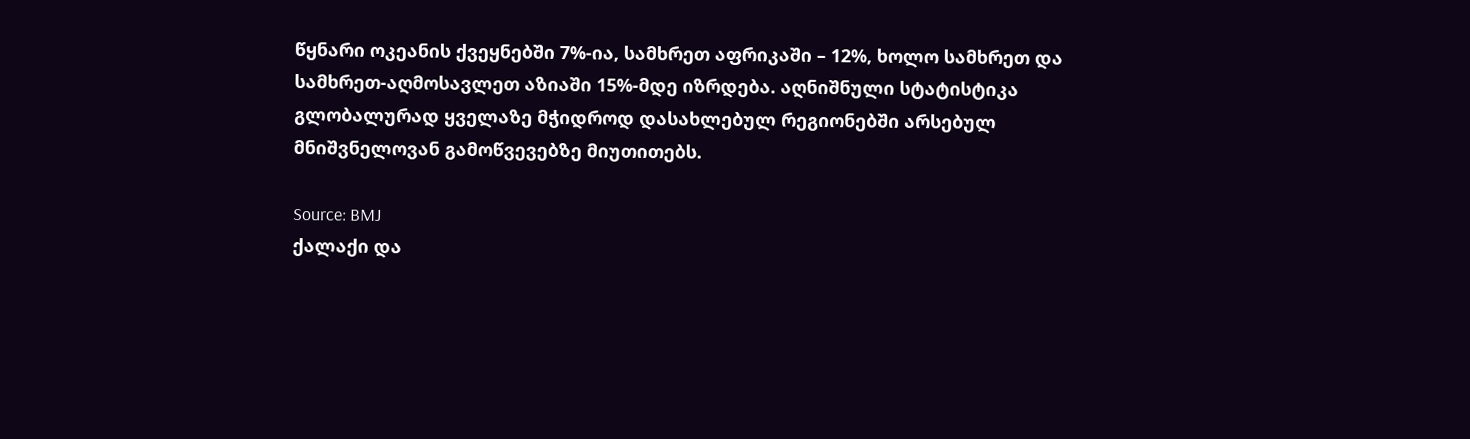წყნარი ოკეანის ქვეყნებში 7%-ია, სამხრეთ აფრიკაში – 12%, ხოლო სამხრეთ და სამხრეთ-აღმოსავლეთ აზიაში 15%-მდე იზრდება. აღნიშნული სტატისტიკა გლობალურად ყველაზე მჭიდროდ დასახლებულ რეგიონებში არსებულ მნიშვნელოვან გამოწვევებზე მიუთითებს.

Source: BMJ
ქალაქი და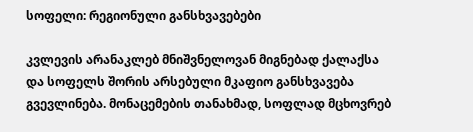სოფელი: რეგიონული განსხვავებები

კვლევის არანაკლებ მნიშვნელოვან მიგნებად ქალაქსა და სოფელს შორის არსებული მკაფიო განსხვავება გვევლინება. მონაცემების თანახმად, სოფლად მცხოვრებ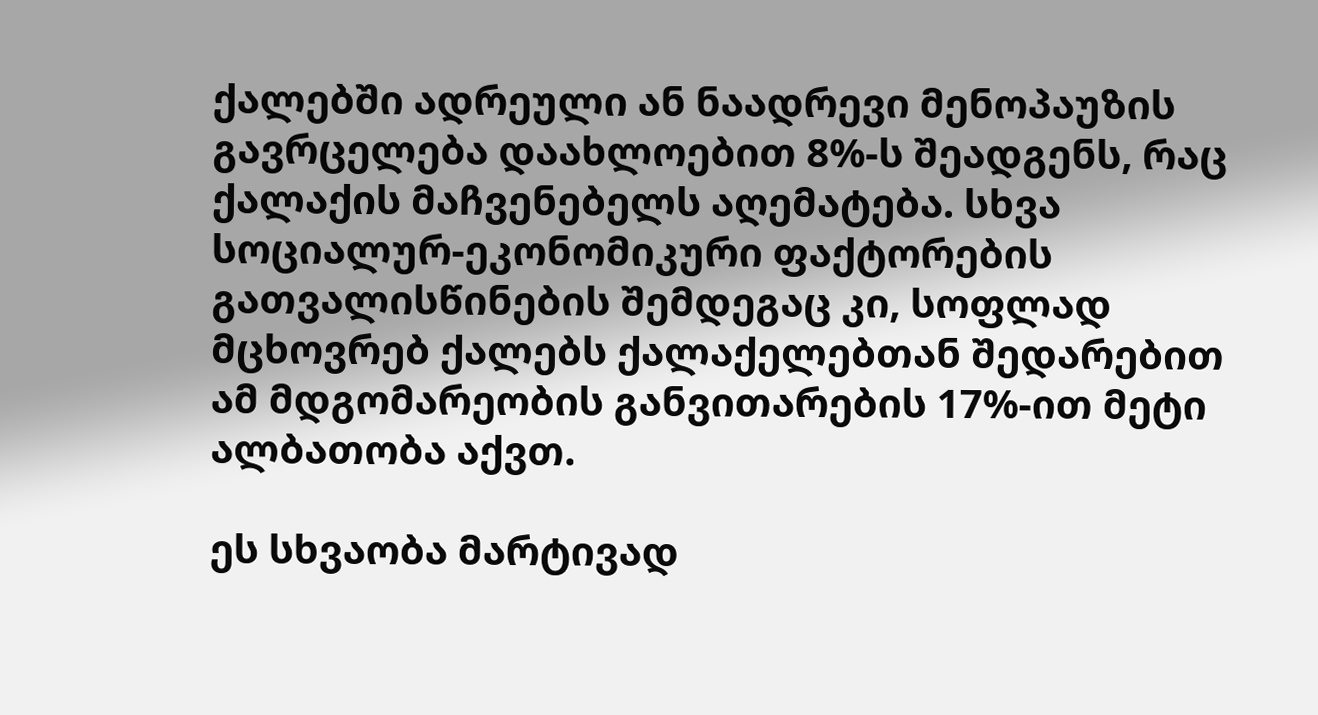ქალებში ადრეული ან ნაადრევი მენოპაუზის გავრცელება დაახლოებით 8%-ს შეადგენს, რაც ქალაქის მაჩვენებელს აღემატება. სხვა სოციალურ-ეკონომიკური ფაქტორების გათვალისწინების შემდეგაც კი, სოფლად მცხოვრებ ქალებს ქალაქელებთან შედარებით ამ მდგომარეობის განვითარების 17%-ით მეტი ალბათობა აქვთ.

ეს სხვაობა მარტივად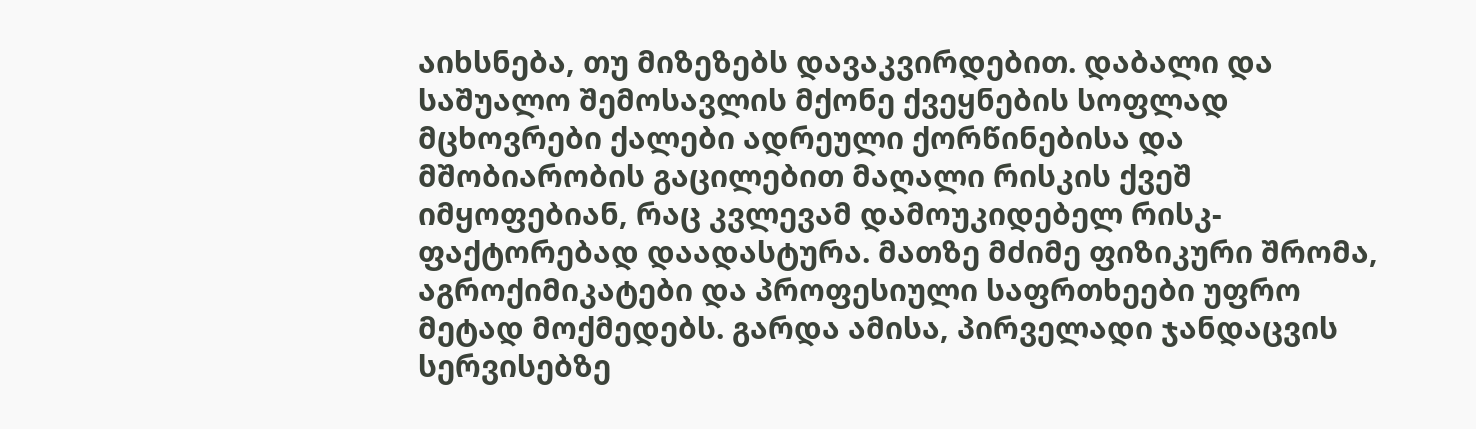აიხსნება, თუ მიზეზებს დავაკვირდებით. დაბალი და საშუალო შემოსავლის მქონე ქვეყნების სოფლად მცხოვრები ქალები ადრეული ქორწინებისა და მშობიარობის გაცილებით მაღალი რისკის ქვეშ იმყოფებიან, რაც კვლევამ დამოუკიდებელ რისკ-ფაქტორებად დაადასტურა. მათზე მძიმე ფიზიკური შრომა, აგროქიმიკატები და პროფესიული საფრთხეები უფრო მეტად მოქმედებს. გარდა ამისა, პირველადი ჯანდაცვის სერვისებზე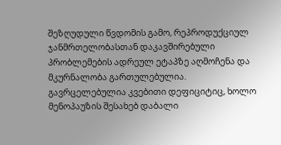შეზღუდული წვდომის გამო, რეპროდუქციულ ჯანმრთელობასთან დაკავშირებული პრობლემების ადრეულ ეტაპზე აღმოჩენა და მკურნალობა გართულებულია. გავრცელებულია კვებითი დეფიციტიც, ხოლო მენოპაუზის შესახებ დაბალი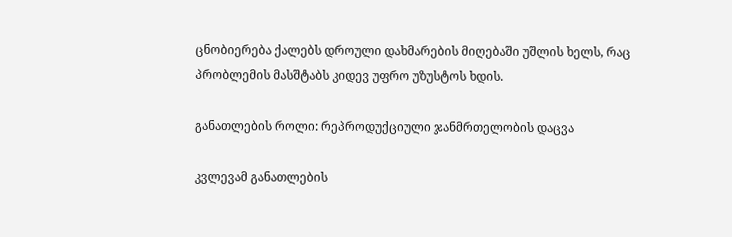ცნობიერება ქალებს დროული დახმარების მიღებაში უშლის ხელს, რაც პრობლემის მასშტაბს კიდევ უფრო უზუსტოს ხდის.

განათლების როლი: რეპროდუქციული ჯანმრთელობის დაცვა

კვლევამ განათლების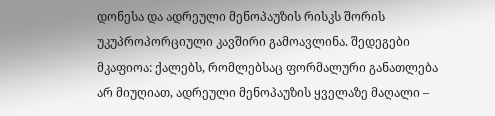დონესა და ადრეული მენოპაუზის რისკს შორის უკუპროპორციული კავშირი გამოავლინა. შედეგები მკაფიოა: ქალებს, რომლებსაც ფორმალური განათლება არ მიუღიათ, ადრეული მენოპაუზის ყველაზე მაღალი –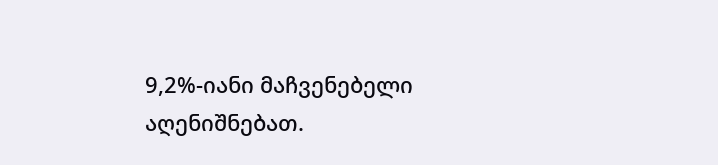9,2%-იანი მაჩვენებელი აღენიშნებათ.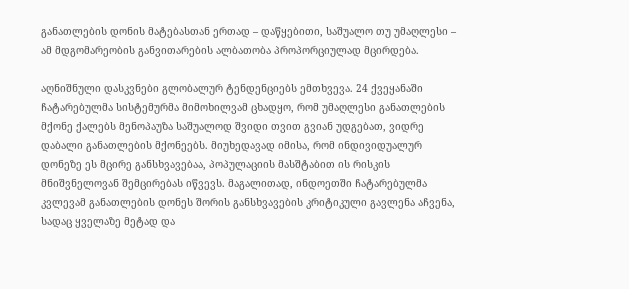განათლების დონის მატებასთან ერთად – დაწყებითი, საშუალო თუ უმაღლესი – ამ მდგომარეობის განვითარების ალბათობა პროპორციულად მცირდება.

აღნიშნული დასკვნები გლობალურ ტენდენციებს ემთხვევა. 24 ქვეყანაში ჩატარებულმა სისტემურმა მიმოხილვამ ცხადყო, რომ უმაღლესი განათლების მქონე ქალებს მენოპაუზა საშუალოდ შვიდი თვით გვიან უდგებათ, ვიდრე დაბალი განათლების მქონეებს. მიუხედავად იმისა, რომ ინდივიდუალურ დონეზე ეს მცირე განსხვავებაა, პოპულაციის მასშტაბით ის რისკის მნიშვნელოვან შემცირებას იწვევს. მაგალითად, ინდოეთში ჩატარებულმა კვლევამ განათლების დონეს შორის განსხვავების კრიტიკული გავლენა აჩვენა, სადაც ყველაზე მეტად და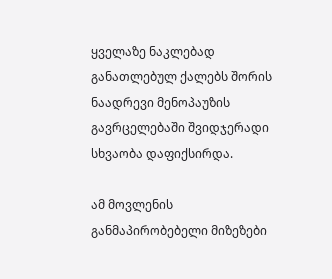ყველაზე ნაკლებად განათლებულ ქალებს შორის ნაადრევი მენოპაუზის გავრცელებაში შვიდჯერადი სხვაობა დაფიქსირდა.

ამ მოვლენის განმაპირობებელი მიზეზები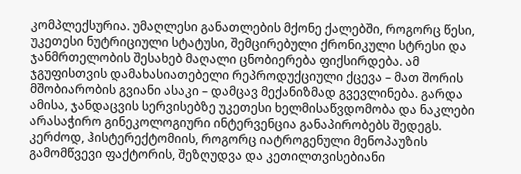კომპლექსურია. უმაღლესი განათლების მქონე ქალებში, როგორც წესი, უკეთესი ნუტრიციული სტატუსი, შემცირებული ქრონიკული სტრესი და ჯანმრთელობის შესახებ მაღალი ცნობიერება ფიქსირდება. ამ ჯგუფისთვის დამახასიათებელი რეპროდუქციული ქცევა – მათ შორის მშობიარობის გვიანი ასაკი – დამცავ მექანიზმად გვევლინება. გარდა ამისა, ჯანდაცვის სერვისებზე უკეთესი ხელმისაწვდომობა და ნაკლები არასაჭირო გინეკოლოგიური ინტერვენცია განაპირობებს შედეგს. კერძოდ, ჰისტერექტომიის, როგორც იატროგენული მენოპაუზის გამომწვევი ფაქტორის, შეზღუდვა და კეთილთვისებიანი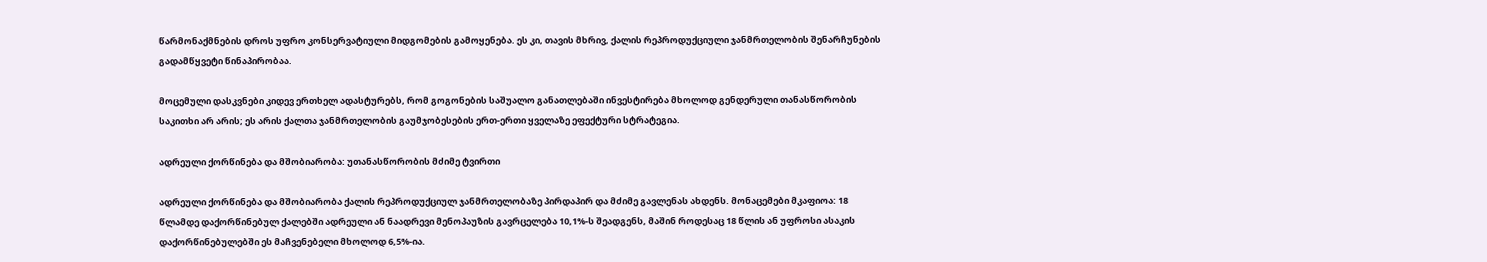წარმონაქმნების დროს უფრო კონსერვატიული მიდგომების გამოყენება. ეს კი, თავის მხრივ, ქალის რეპროდუქციული ჯანმრთელობის შენარჩუნების გადამწყვეტი წინაპირობაა.

მოცემული დასკვნები კიდევ ერთხელ ადასტურებს, რომ გოგონების საშუალო განათლებაში ინვესტირება მხოლოდ გენდერული თანასწორობის საკითხი არ არის; ეს არის ქალთა ჯანმრთელობის გაუმჯობესების ერთ-ერთი ყველაზე ეფექტური სტრატეგია.

ადრეული ქორწინება და მშობიარობა: უთანასწორობის მძიმე ტვირთი

ადრეული ქორწინება და მშობიარობა ქალის რეპროდუქციულ ჯანმრთელობაზე პირდაპირ და მძიმე გავლენას ახდენს. მონაცემები მკაფიოა: 18 წლამდე დაქორწინებულ ქალებში ადრეული ან ნაადრევი მენოპაუზის გავრცელება 10,1%-ს შეადგენს, მაშინ როდესაც 18 წლის ან უფროსი ასაკის დაქორწინებულებში ეს მაჩვენებელი მხოლოდ 6,5%-ია.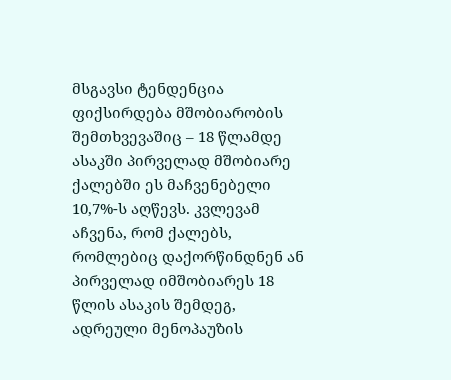მსგავსი ტენდენცია ფიქსირდება მშობიარობის შემთხვევაშიც – 18 წლამდე ასაკში პირველად მშობიარე ქალებში ეს მაჩვენებელი 10,7%-ს აღწევს. კვლევამ აჩვენა, რომ ქალებს, რომლებიც დაქორწინდნენ ან პირველად იმშობიარეს 18 წლის ასაკის შემდეგ, ადრეული მენოპაუზის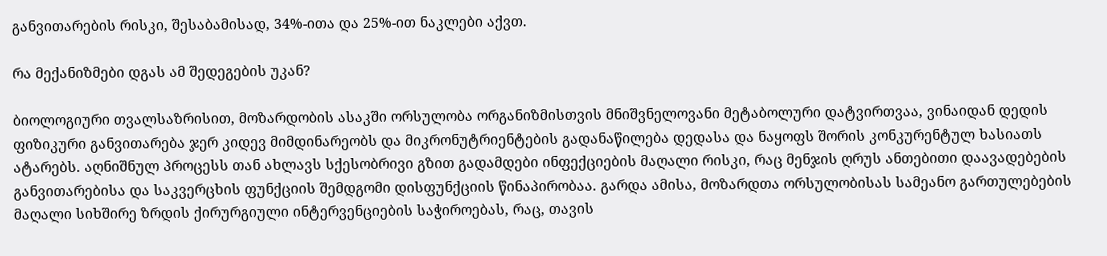განვითარების რისკი, შესაბამისად, 34%-ითა და 25%-ით ნაკლები აქვთ.

რა მექანიზმები დგას ამ შედეგების უკან?

ბიოლოგიური თვალსაზრისით, მოზარდობის ასაკში ორსულობა ორგანიზმისთვის მნიშვნელოვანი მეტაბოლური დატვირთვაა, ვინაიდან დედის ფიზიკური განვითარება ჯერ კიდევ მიმდინარეობს და მიკრონუტრიენტების გადანაწილება დედასა და ნაყოფს შორის კონკურენტულ ხასიათს ატარებს. აღნიშნულ პროცესს თან ახლავს სქესობრივი გზით გადამდები ინფექციების მაღალი რისკი, რაც მენჯის ღრუს ანთებითი დაავადებების განვითარებისა და საკვერცხის ფუნქციის შემდგომი დისფუნქციის წინაპირობაა. გარდა ამისა, მოზარდთა ორსულობისას სამეანო გართულებების მაღალი სიხშირე ზრდის ქირურგიული ინტერვენციების საჭიროებას, რაც, თავის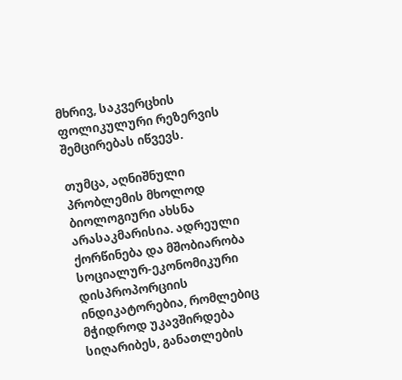მხრივ, საკვერცხის ფოლიკულური რეზერვის შემცირებას იწვევს.

თუმცა, აღნიშნული პრობლემის მხოლოდ ბიოლოგიური ახსნა არასაკმარისია. ადრეული ქორწინება და მშობიარობა სოციალურ-ეკონომიკური დისპროპორციის ინდიკატორებია, რომლებიც მჭიდროდ უკავშირდება სიღარიბეს, განათლების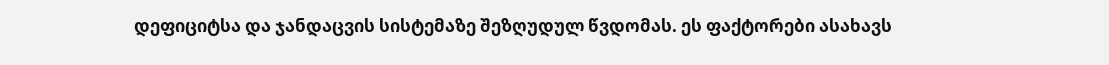დეფიციტსა და ჯანდაცვის სისტემაზე შეზღუდულ წვდომას. ეს ფაქტორები ასახავს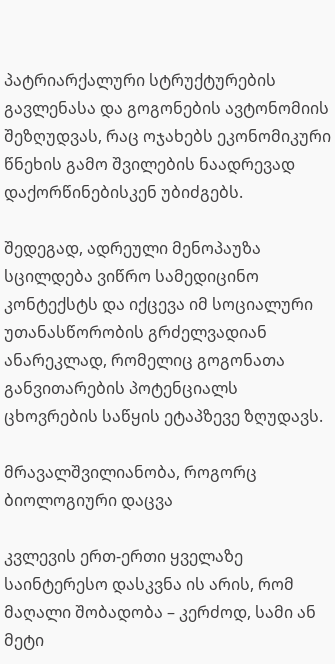პატრიარქალური სტრუქტურების გავლენასა და გოგონების ავტონომიის შეზღუდვას, რაც ოჯახებს ეკონომიკური წნეხის გამო შვილების ნაადრევად დაქორწინებისკენ უბიძგებს.

შედეგად, ადრეული მენოპაუზა სცილდება ვიწრო სამედიცინო კონტექსტს და იქცევა იმ სოციალური უთანასწორობის გრძელვადიან ანარეკლად, რომელიც გოგონათა განვითარების პოტენციალს ცხოვრების საწყის ეტაპზევე ზღუდავს.

მრავალშვილიანობა, როგორც ბიოლოგიური დაცვა

კვლევის ერთ-ერთი ყველაზე საინტერესო დასკვნა ის არის, რომ მაღალი შობადობა – კერძოდ, სამი ან მეტი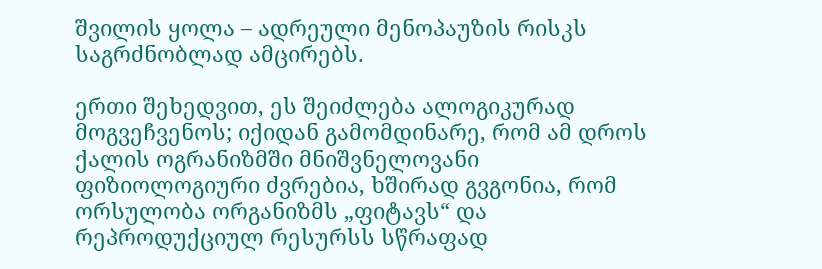შვილის ყოლა – ადრეული მენოპაუზის რისკს საგრძნობლად ამცირებს.

ერთი შეხედვით, ეს შეიძლება ალოგიკურად მოგვეჩვენოს; იქიდან გამომდინარე, რომ ამ დროს ქალის ოგრანიზმში მნიშვნელოვანი ფიზიოლოგიური ძვრებია, ხშირად გვგონია, რომ ორსულობა ორგანიზმს „ფიტავს“ და რეპროდუქციულ რესურსს სწრაფად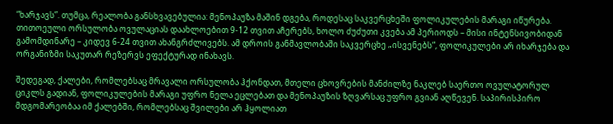“ხარჯავს”. თუმცა, რეალობა განსხვავებულია: მენოპაუზა მაშინ დგება, როდესაც საკვერცხეში ფოლიკულების მარაგი იწურება. თითოეული ორსულობა ოვულაციას დაახლოებით 9-12 თვით აჩერებს, ხოლო ძუძუთი კვება ამ პერიოდს – მისი ინტენსივობიდან გამომდინარე – კიდევ 6-24 თვით ახანგრძლივებს. ამ დროის განმავლობაში საკვერცხე „ისვენებს“, ფოლიკულები არ იხარჯება და ორგანიზმი საკუთარ რეზერვს ეფექტურად ინახავს.

შედეგად, ქალები, რომლებსაც მრავალი ორსულობა ჰქონდათ, მთელი ცხოვრების მანძილზე ნაკლებ საერთო ოვულატორულ ციკლს გადიან, ფოლიკულების მარაგი უფრო ნელა ეცლებათ და მენოპაუზის ზღვარსაც უფრო გვიან აღწევენ. საპირისპირო მდგომარეობაა იმ ქალებში, რომლებსაც შვილები არ ჰყოლიათ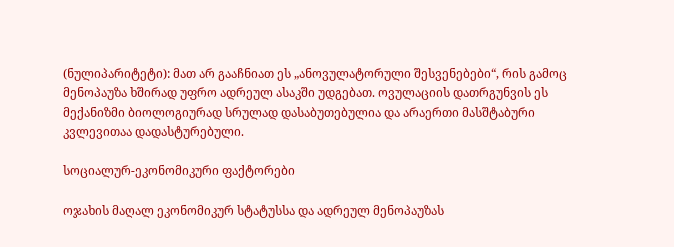(ნულიპარიტეტი): მათ არ გააჩნიათ ეს „ანოვულატორული შესვენებები“, რის გამოც მენოპაუზა ხშირად უფრო ადრეულ ასაკში უდგებათ. ოვულაციის დათრგუნვის ეს მექანიზმი ბიოლოგიურად სრულად დასაბუთებულია და არაერთი მასშტაბური კვლევითაა დადასტურებული.

სოციალურ-ეკონომიკური ფაქტორები

ოჯახის მაღალ ეკონომიკურ სტატუსსა და ადრეულ მენოპაუზას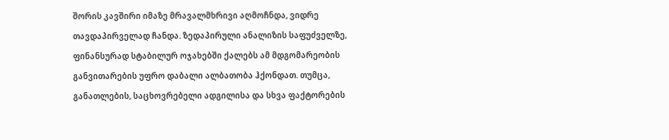შორის კავშირი იმაზე მრავალმხრივი აღმოჩნდა, ვიდრე თავდაპირველად ჩანდა. ზედაპირული ანალიზის საფუძველზე, ფინანსურად სტაბილურ ოჯახებში ქალებს ამ მდგომარეობის განვითარების უფრო დაბალი ალბათობა ჰქონდათ. თუმცა, განათლების, საცხოვრებელი ადგილისა და სხვა ფაქტორების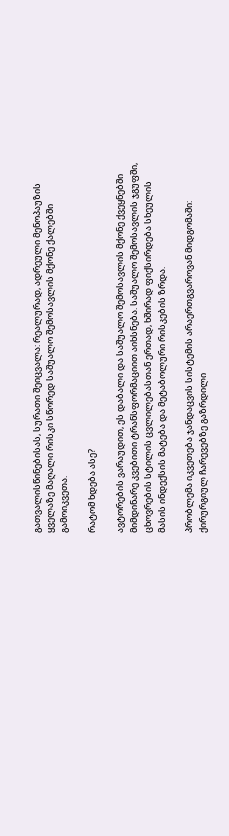გათვალისწინებისას, სურათი შეიცვალა: რეალურად, ადრეული მენოპაუზის ყველაზე მაღალი რისკი სწორედ საშუალო შემოსავლის მქონე ქალებში გამოიკვეთა.

რატომ ხდება ასე?

ავტორების ვარაუდით, ეს დაბალი და საშუალო შემოსავლის მქონე ქვეყნებში მიმდინარე კვებითი ტრანსფორმაციით აიხსნება. საშუალო შემოსავლის ჯგუფში, ცხოვრების სტილის ცვლილებასთან ერთად, ხშირად ფიქსირდება სხეულის მასის ინდექსის მატება და მეტაბოლური რისკების ზრდა.

პრობლემა იკვეთება ჯანდაცვის სისტემის არაერთგვაროვან მიდგომაში: ქირურგიულ ჩარევებზე გაზრდილი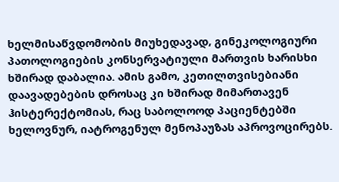ხელმისაწვდომობის მიუხედავად, გინეკოლოგიური პათოლოგიების კონსერვატიული მართვის ხარისხი ხშირად დაბალია. ამის გამო, კეთილთვისებიანი დაავადებების დროსაც კი ხშირად მიმართავენ ჰისტერექტომიას, რაც საბოლოოდ პაციენტებში ხელოვნურ, იატროგენულ მენოპაუზას აპროვოცირებს.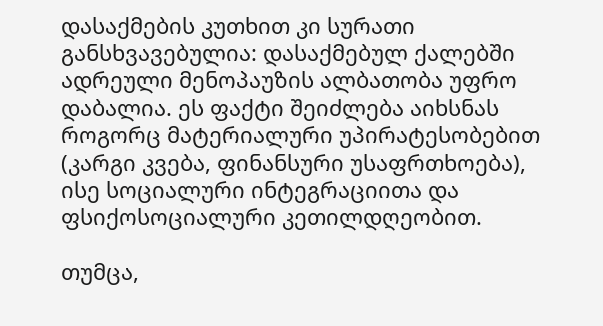დასაქმების კუთხით კი სურათი განსხვავებულია: დასაქმებულ ქალებში ადრეული მენოპაუზის ალბათობა უფრო დაბალია. ეს ფაქტი შეიძლება აიხსნას როგორც მატერიალური უპირატესობებით (კარგი კვება, ფინანსური უსაფრთხოება), ისე სოციალური ინტეგრაციითა და ფსიქოსოციალური კეთილდღეობით.

თუმცა,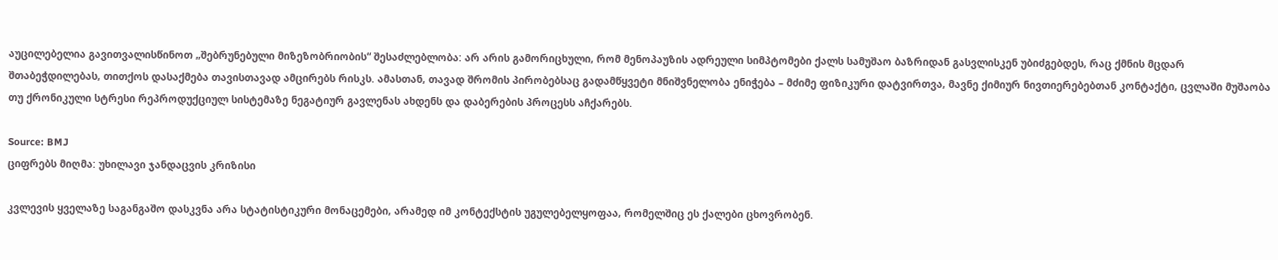აუცილებელია გავითვალისწინოთ „შებრუნებული მიზეზობრიობის“ შესაძლებლობა: არ არის გამორიცხული, რომ მენოპაუზის ადრეული სიმპტომები ქალს სამუშაო ბაზრიდან გასვლისკენ უბიძგებდეს, რაც ქმნის მცდარ შთაბეჭდილებას, თითქოს დასაქმება თავისთავად ამცირებს რისკს. ამასთან, თავად შრომის პირობებსაც გადამწყვეტი მნიშვნელობა ენიჭება – მძიმე ფიზიკური დატვირთვა, მავნე ქიმიურ ნივთიერებებთან კონტაქტი, ცვლაში მუშაობა თუ ქრონიკული სტრესი რეპროდუქციულ სისტემაზე ნეგატიურ გავლენას ახდენს და დაბერების პროცესს აჩქარებს.

Source: BMJ
ციფრებს მიღმა: უხილავი ჯანდაცვის კრიზისი

კვლევის ყველაზე საგანგაშო დასკვნა არა სტატისტიკური მონაცემები, არამედ იმ კონტექსტის უგულებელყოფაა, რომელშიც ეს ქალები ცხოვრობენ.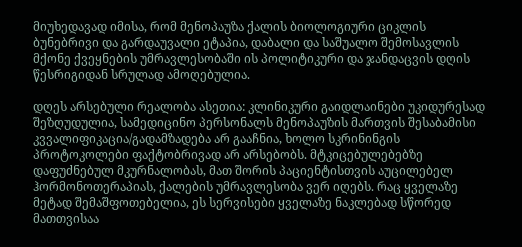მიუხედავად იმისა, რომ მენოპაუზა ქალის ბიოლოგიური ციკლის ბუნებრივი და გარდაუვალი ეტაპია, დაბალი და საშუალო შემოსავლის მქონე ქვეყნების უმრავლესობაში ის პოლიტიკური და ჯანდაცვის დღის წესრიგიდან სრულად ამოღებულია.

დღეს არსებული რეალობა ასეთია: კლინიკური გაიდლაინები უკიდურესად შეზღუდულია, სამედიცინო პერსონალს მენოპაუზის მართვის შესაბამისი კვვალიფიკაცია/გადამზადება არ გააჩნია, ხოლო სკრინინგის პროტოკოლები ფაქტობრივად არ არსებობს. მტკიცებულებებზე დაფუძნებულ მკურნალობას, მათ შორის პაციენტისთვის აუცილებელ ჰორმონოთერაპიას, ქალების უმრავლესობა ვერ იღებს. რაც ყველაზე მეტად შემაშფოთებელია, ეს სერვისები ყველაზე ნაკლებად სწორედ მათთვისაა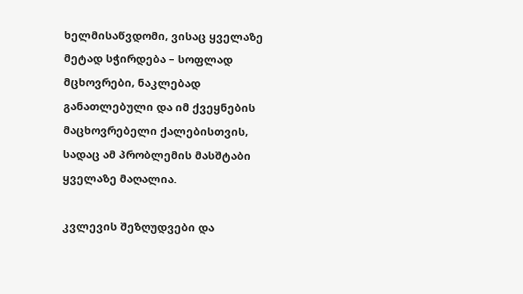ხელმისაწვდომი, ვისაც ყველაზე მეტად სჭირდება – სოფლად მცხოვრები, ნაკლებად განათლებული და იმ ქვეყნების მაცხოვრებელი ქალებისთვის, სადაც ამ პრობლემის მასშტაბი ყველაზე მაღალია.

კვლევის შეზღუდვები და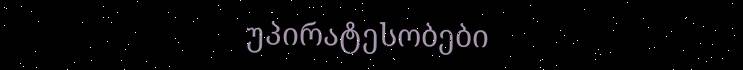უპირატესობები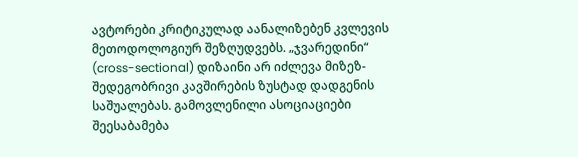ავტორები კრიტიკულად აანალიზებენ კვლევის მეთოდოლოგიურ შეზღუდვებს. „ჯვარედინი“ (cross-sectional) დიზაინი არ იძლევა მიზეზ-შედეგობრივი კავშირების ზუსტად დადგენის საშუალებას. გამოვლენილი ასოციაციები შეესაბამება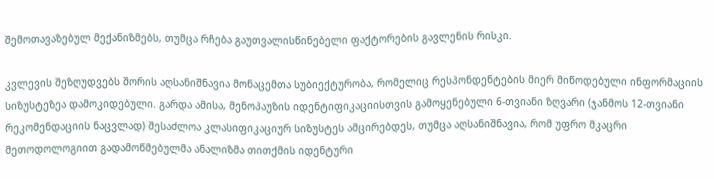შემოთავაზებულ მექანიზმებს, თუმცა რჩება გაუთვალისწინებელი ფაქტორების გავლენის რისკი.

კვლევის შეზღუდვებს შორის აღსანიშნავია მონაცემთა სუბიექტურობა, რომელიც რესპონდენტების მიერ მიწოდებული ინფორმაციის სიზუსტეზეა დამოკიდებული. გარდა ამისა, მენოპაუზის იდენტიფიკაციისთვის გამოყენებული 6-თვიანი ზღვარი (ჯანმოს 12-თვიანი რეკომენდაციის ნაცვლად) შესაძლოა კლასიფიკაციურ სიზუსტეს ამცირებდეს, თუმცა აღსანიშნავია, რომ უფრო მკაცრი მეთოდოლოგიით გადამოწმებულმა ანალიზმა თითქმის იდენტური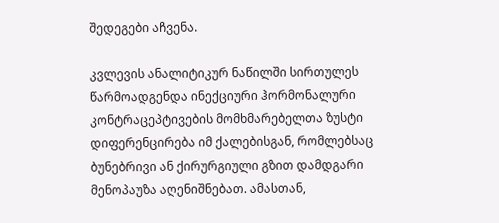შედეგები აჩვენა.

კვლევის ანალიტიკურ ნაწილში სირთულეს წარმოადგენდა ინექციური ჰორმონალური კონტრაცეპტივების მომხმარებელთა ზუსტი დიფერენცირება იმ ქალებისგან, რომლებსაც ბუნებრივი ან ქირურგიული გზით დამდგარი მენოპაუზა აღენიშნებათ. ამასთან,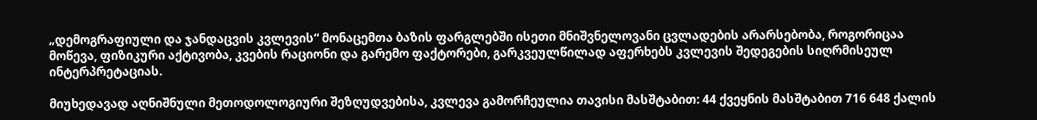„დემოგრაფიული და ჯანდაცვის კვლევის“ მონაცემთა ბაზის ფარგლებში ისეთი მნიშვნელოვანი ცვლადების არარსებობა, როგორიცაა მოწევა, ფიზიკური აქტივობა, კვების რაციონი და გარემო ფაქტორები, გარკვეულწილად აფერხებს კვლევის შედეგების სიღრმისეულ ინტერპრეტაციას.

მიუხედავად აღნიშნული მეთოდოლოგიური შეზღუდვებისა, კვლევა გამორჩეულია თავისი მასშტაბით: 44 ქვეყნის მასშტაბით 716 648 ქალის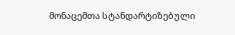მონაცემთა სტანდარტიზებული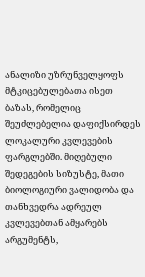ანალიზი უზრუნველყოფს მტკიცებულებათა ისეთ ბაზას, რომელიც შეუძლებელია დაფიქსირდეს ლოკალური კვლევების ფარგლებში. მიღებული შედეგების სიზუსტე, მათი ბიოლოგიური ვალიდობა და თანხვედრა ადრეულ კვლევებთან ამყარებს არგუმენტს,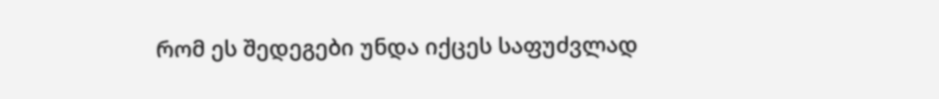რომ ეს შედეგები უნდა იქცეს საფუძვლად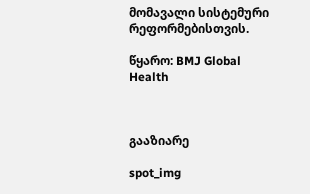მომავალი სისტემური რეფორმებისთვის.

წყარო: BMJ Global Health



გააზიარე

spot_img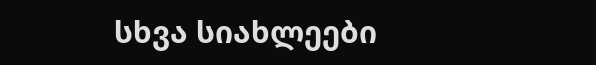სხვა სიახლეები